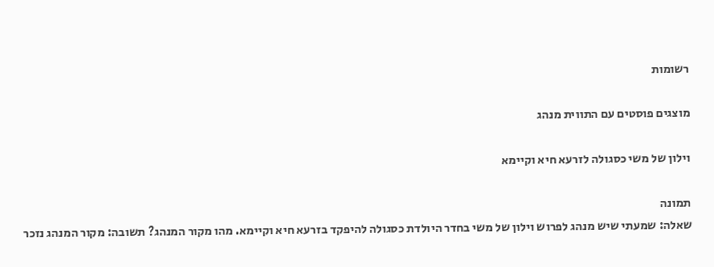רשומות

מוצגים פוסטים עם התווית מנהג

וילון של משי כסגולה לזרעא חיא וקיימא

תמונה
שאלה: שמעתי שיש מנהג לפרוש וילון של משי בחדר היולדת כסגולה להיפקד בזרעא חיא וקיימא. מהו מקור המנהג? תשובה: מקור המנהג נזכר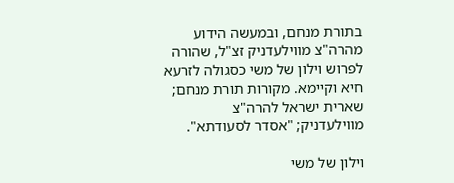בתורת מנחם, ובמעשה הידוע מהרה"צ מווילעדניק זצ"ל, שהורה לפרוש וילון של משי כסגולה לזרעא חיא וקיימא. מקורות תורת מנחם; שארית ישראל להרה"צ מווילעדניק; "אסדר לסעודתא".

וילון של משי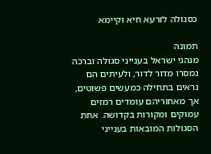כסגולה לזרעא חיא וקיימא

תמונה
מנהגי ישראל בענייני סגולה וברכה נמסרו מדור לדור, ולעיתים הם נראים בתחילה כמעשים פשוטים, אך מאחוריהם עומדים רמזים עמוקים ומקורות בקדושה. אחת הסגולות המובאות בענייני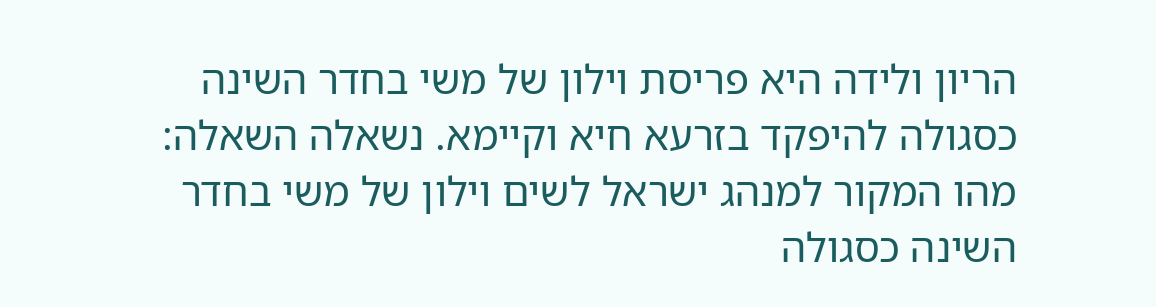הריון ולידה היא פריסת וילון של משי בחדר השינה כסגולה להיפקד בזרעא חיא וקיימא. נשאלה השאלה: מהו המקור למנהג ישראל לשים וילון של משי בחדר השינה כסגולה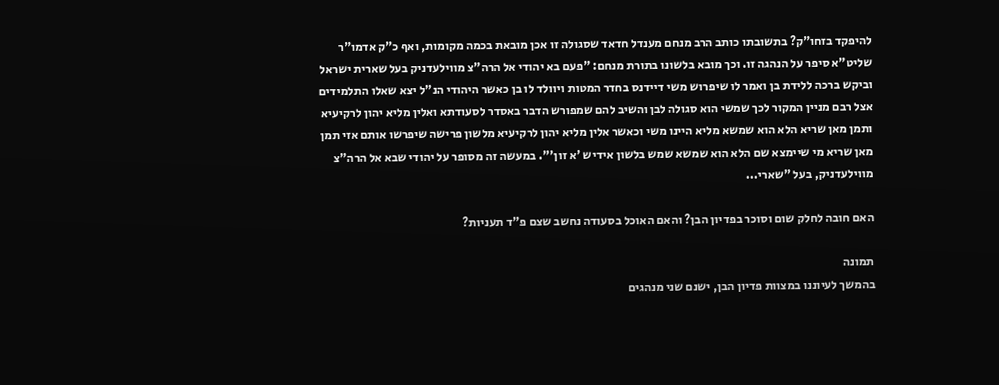להיפקד בזחו"ק? בתשובתו כותב הרב מנחם מענדל חדאד שסגולה זו אכן מובאת בכמה מקומות, ואף כ"ק אדמו"ר שליט"א סיפר על הנהגה זו. וכך מובא בלשונו בתורת מנחם: "פעם בא יהודי אל הרה"צ מווילעדניק בעל שארית ישראל וביקש ברכה ללידת בן ואמר לו שיפרוש משי דיידנס בחדר המטות ויוולד לו בן כאשר היהודי הנ"ל יצא שאלו התלמידים אצל רבם מניין המקור לכך שמשי הוא סגולה לבן והשיב להם שמפורש הדבר באסדר לסעודתא ואלין מליא יהון לרקיעיא ותמן מאן שריא הלא הוא שמשא מליא היינו משי וכאשר אלין מליא יהון לרקיעיא מלשון פרישה שיפרשו אותם אזי תמן מאן שריא מי שיימצא שם הלא הוא שמשא שמש בלשון אידיש 'א זון'". במעשה זה מסופר על יהודי שבא אל הרה"צ מווילעדניק, בעל "שארי...

האם חובה לחלק שום וסוכר בפדיון הבן? והאם האוכל בסעודה נחשב שצם פ"ד תעניות?

תמונה
בהמשך לעיוננו במצוות פדיון הבן, ישנם שני מנהגים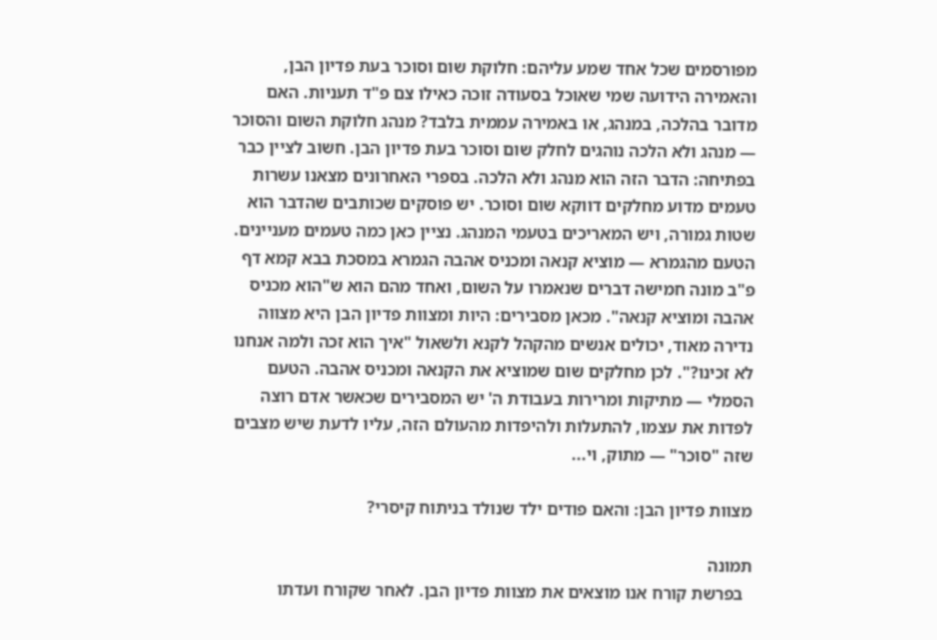מפורסמים שכל אחד שמע עליהם: חלוקת שום וסוכר בעת פדיון הבן, והאמירה הידועה שמי שאוכל בסעודה זוכה כאילו צם פ"ד תעניות. האם מדובר בהלכה, במנהג, או באמירה עממית בלבד? מנהג חלוקת השום והסוכר — מנהג ולא הלכה נוהגים לחלק שום וסוכר בעת פדיון הבן. חשוב לציין כבר בפתיחה: הדבר הזה הוא מנהג ולא הלכה. בספרי האחרונים מצאנו עשרות טעמים מדוע מחלקים דווקא שום וסוכר. יש פוסקים שכותבים שהדבר הוא שטות גמורה, ויש המאריכים בטעמי המנהג. נציין כאן כמה טעמים מעניינים. הטעם מהגמרא — מוציא קנאה ומכניס אהבה הגמרא במסכת בבא קמא דף פ"ב מונה חמישה דברים שנאמרו על השום, ואחד מהם הוא ש"הוא מכניס אהבה ומוציא קנאה". מכאן מסבירים: היות ומצוות פדיון הבן היא מצווה נדירה מאוד, יכולים אנשים מהקהל לקנא ולשאול "איך הוא זכה ולמה אנחנו לא זכינו?". לכן מחלקים שום שמוציא את הקנאה ומכניס אהבה. הטעם הסמלי — מתיקות ומרירות בעבודת ה' יש המסבירים שכאשר אדם רוצה לפדות את עצמו, להתעלות ולהיפדות מהעולם הזה, עליו לדעת שיש מצבים שזה "סוכר" — מתוק, וי...

מצוות פדיון הבן: והאם פודים ילד שנולד בניתוח קיסרי?

תמונה
  בפרשת קורח אנו מוצאים את מצוות פדיון הבן. לאחר שקורח ועדתו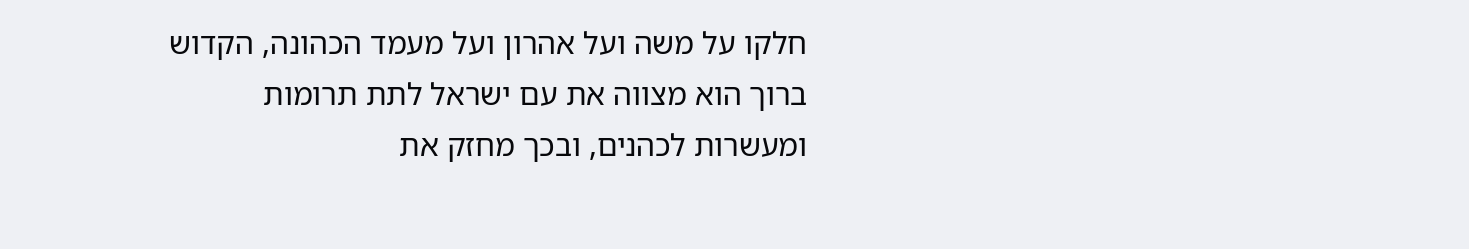חלקו על משה ועל אהרון ועל מעמד הכהונה, הקדוש ברוך הוא מצווה את עם ישראל לתת תרומות ומעשרות לכהנים, ובכך מחזק את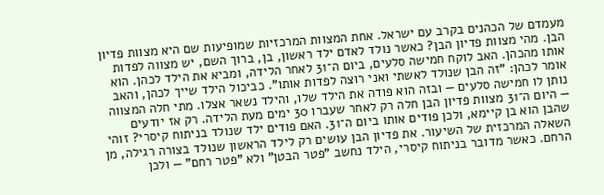מעמדם של הכהנים בקרב עם ישראל. אחת המצוות המרכזיות שמופיעות שם היא מצוות פדיון הבן. מהי מצוות פדיון הבן? כאשר נולד לאדם ילד ראשון, בן, ברוך השם, יש מצווה לפדות אותו מהכהן. האב לוקח חמישה סלעים, ביום ה־31 לאחר הלידה, ומביא את הילד לכהן. הוא אומר לכהן: "זה הבן שנולד לאשתי ואני רוצה לפדות אותו". כביכול הילד שייך לכהן, והאב נותן לו חמישה סלעים — ובזה הוא פודה את הילד שלו, והילד נשאר אצלו. מתי חלה המצווה — היום ה־31 מצוות פדיון הבן חלה רק לאחר שעברו 30 ימים מעת הלידה. רק אז יודעים שהבן הוא בן קיימא, ולכן פודים אותו ביום ה־31. האם פודים ילד שנולד בניתוח קיסרי? זוהי השאלה המרכזית של השיעור. את פדיון הבן עושים רק לילד הראשון שנולד בצורה רגילה, מן הרחם. כאשר מדובר בניתוח קיסרי, הילד נחשב "פטר הבטן" ולא "פטר רחם" — ולכן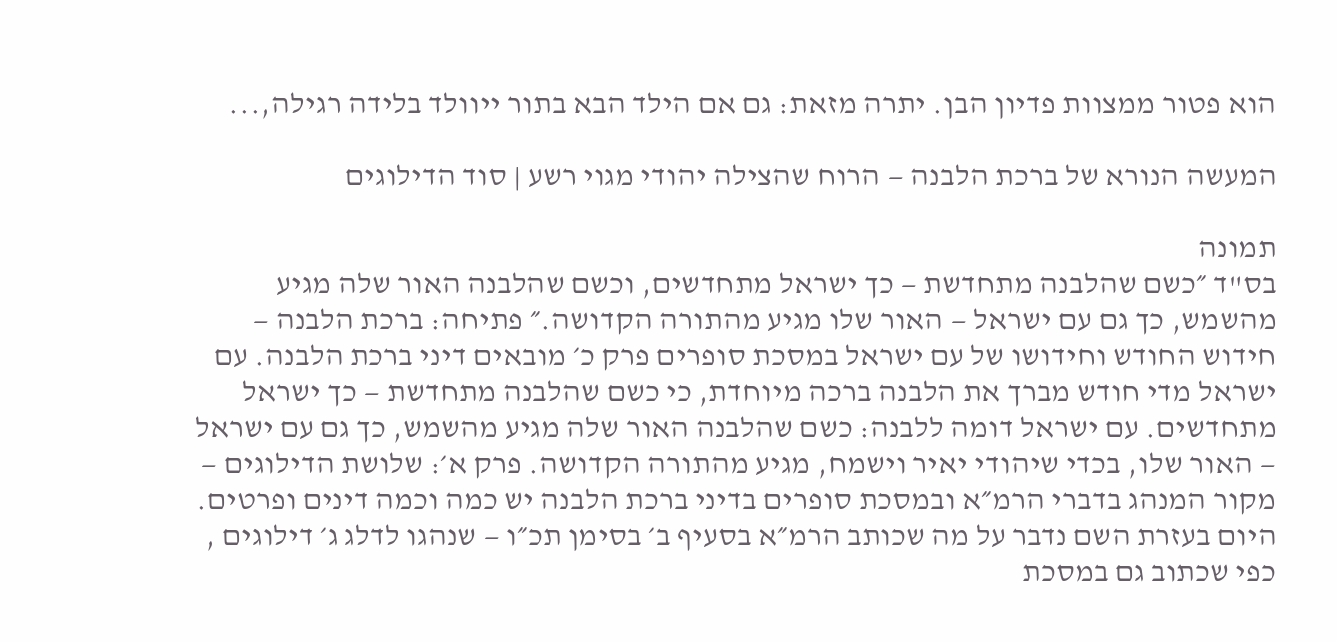הוא פטור ממצוות פדיון הבן. יתרה מזאת: גם אם הילד הבא בתור ייוולד בלידה רגילה,...

המעשה הנורא של ברכת הלבנה — הרוח שהצילה יהודי מגוי רשע | סוד הדילוגים

תמונה
בס"ד ״כשם שהלבנה מתחדשת — כך ישראל מתחדשים, וכשם שהלבנה האור שלה מגיע מהשמש, כך גם עם ישראל — האור שלו מגיע מהתורה הקדושה.״ פתיחה: ברכת הלבנה — חידוש החודש וחידושו של עם ישראל במסכת סופרים פרק כ׳ מובאים דיני ברכת הלבנה. עם ישראל מדי חודש מברך את הלבנה ברכה מיוחדת, כי כשם שהלבנה מתחדשת — כך ישראל מתחדשים. עם ישראל דומה ללבנה: כשם שהלבנה האור שלה מגיע מהשמש, כך גם עם ישראל — האור שלו, בכדי שיהודי יאיר וישמח, מגיע מהתורה הקדושה. פרק א׳: שלושת הדילוגים — מקור המנהג בדברי הרמ״א ובמסכת סופרים בדיני ברכת הלבנה יש כמה וכמה דינים ופרטים. היום בעזרת השם נדבר על מה שכותב הרמ״א בסעיף ב׳ בסימן תכ״ו — שנהגו לדלג ג׳ דילוגים , כפי שכתוב גם במסכת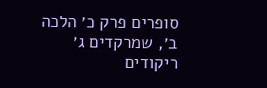סופרים פרק כ׳ הלכה ב׳, שמרקדים ג׳ ריקודים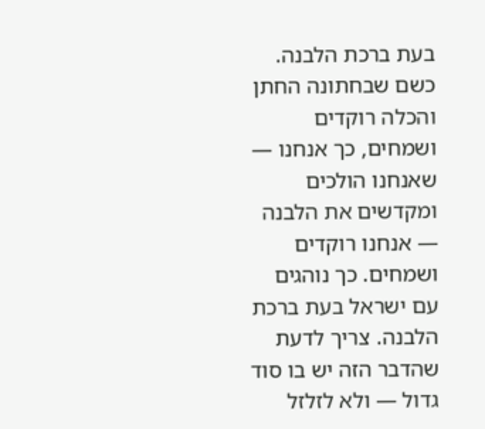בעת ברכת הלבנה. כשם שבחתונה החתן והכלה רוקדים ושמחים, כך אנחנו — שאנחנו הולכים ומקדשים את הלבנה — אנחנו רוקדים ושמחים. כך נוהגים עם ישראל בעת ברכת הלבנה. צריך לדעת שהדבר הזה יש בו סוד גדול — ולא לזלזל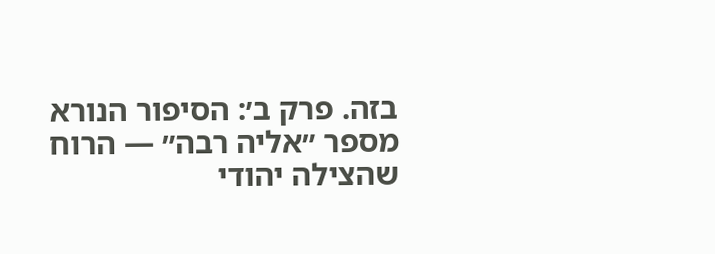בזה. פרק ב׳: הסיפור הנורא מספר ״אליה רבה״ — הרוח שהצילה יהודי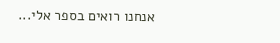אנחנו רואים בספר אלי...